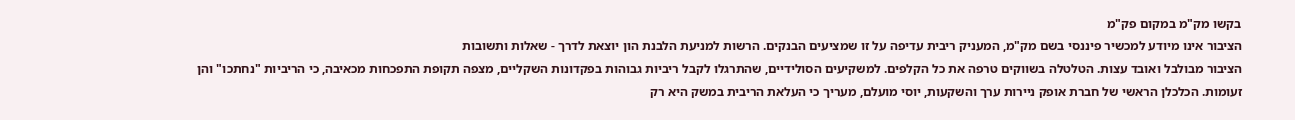בקשו מק"מ במקום פק"מ
הציבור אינו מיודע למכשיר פיננסי בשם מק"מ, המעניק ריבית עדיפה על זו שמציעים הבנקים. הרשות למניעת הלבנת הון יוצאת לדרך - שאלות ותשובות
הציבור מבולבל ואובד עצות. הטלטלה בשווקים טרפה את כל הקלפים. למשקיעים הסולידיים, שהתרגלו לקבל ריביות גבוהות בפקדונות השקליים, מצפה תקופת התפכחות מכאיבה, כי הריביות "נחתכו" והן זעומות. הכלכלן הראשי של חברת אופק ניירות ערך והשקעות, יוסי מועלם, מעריך כי העלאת הריבית במשק היא רק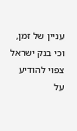עניין של זמן, וכי בנק ישראל צפוי להודיע על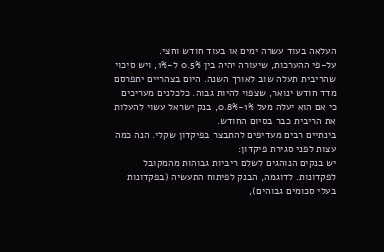העלאה בעוד עשרה ימים או בעוד חודש וחצי.
על-פי ההערכות, שיעורה יהיה בין 0.5% ל-1%, ויש סיכוי שהריבית תעלה שוב לאורך השנה. היום בצהריים יתפרסם מדד חודש ינואר, שצפוי להיות גבוה. כלכלנים מעריכים כי אם הוא יעלה מעל 1%-0.8%, בנק ישראל עשוי להעלות את הריבית כבר בסיום החודש.
בינתיים רבים מעדיפים להתבצר בפיקדון שקלי. הנה כמה עצות לפני סגירת פיקדון:
יש בנקים הנוהגים לשלם ריביות גבוהות מהמקובל לפקדונות. לדוגמה, הבנק לפיתוח התעשיה (בפקדונות בעלי סכומים גבוהים),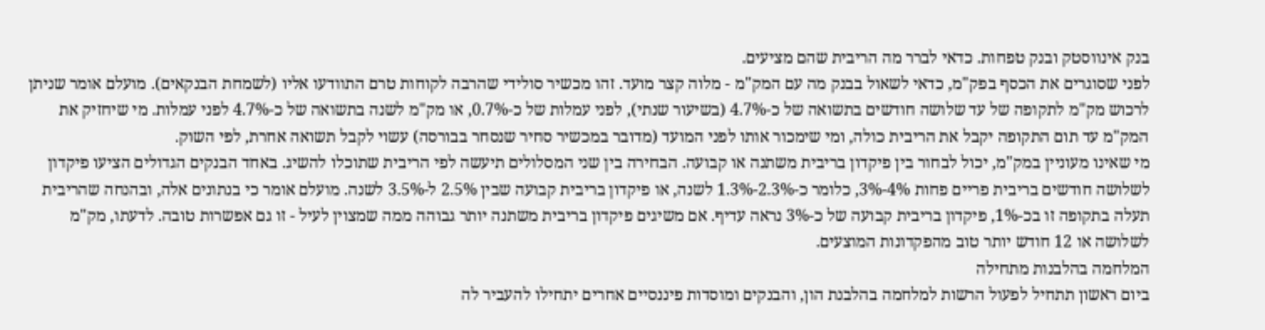בנק אינווסטק ובנק טפחות. כדאי לברר מה הריבית שהם מציעים.
לפני שסוגרים את הכסף בפק"מ, כדאי לשאול בבנק מה עם המק"מ - מלוה קצר מועד. זהו מכשיר סולידי שהרבה לקוחות טרם התוודעו אליו (לשמחת הבנקאים). מועלם אומר שניתן לרכוש מק"מ לתקופה של עד שלושה חודשים בתשואה של כ-4.7% (בשיעור שנתי), לפני עמלות של כ-0.7%, או מק"מ לשנה בתשואה של כ-4.7% לפני עמלות. מי שיחזיק את המק"מ עד תום התקופה יקבל את הריבית כולה, ומי שימכור אותו לפני המועד (מדובר במכשיר סחיר שנסחר בבורסה) עשוי לקבל תשואה אחרת, לפי השוק.
מי שאינו מעוניין במק"מ, יכול לבחור בין פיקדון בריבית משתנה או קבועה. הבחירה בין שני המסלולים תיעשה לפי הריבית שתוכלו להשיג. באחד הבנקים הגדולים הציעו פיקדון לשלושה חודשים בריבית פריים פחות 4%-3%, כלומר כ-2.3%-1.3% לשנה, או פיקדון בריבית קבועה שבין 2.5% ל-3.5% לשנה. מועלם אומר כי בנתונים אלה, ובהנחה שהריבית תעלה בתקופה זו בכ-1%, פיקדון בריבית קבועה של כ-3% נראה עדיף. אם משיגים פיקדון בריבית משתנה יותר גבוהה ממה שמצוין לעיל - זו גם אפשרות טובה. לדעתו, מק"מ לשלושה או 12 חודש יותר טוב מהפקדונות המוצעים.
המלחמה בהלבנות מתחילה
ביום ראשון תתחיל לפעול הרשות למלחמה בהלבנת הון, והבנקים ומוסדות פיננסיים אחרים יתחילו להעביר לה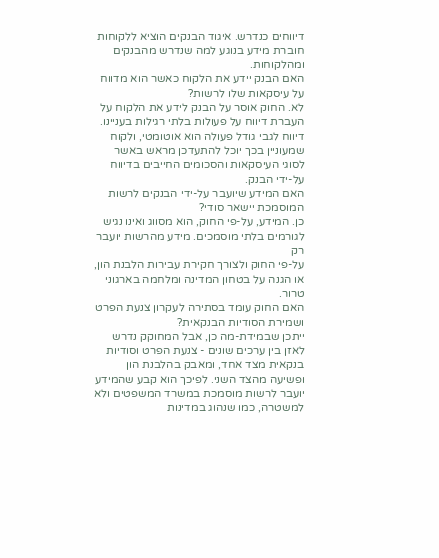דיווחים כנדרש. איגוד הבנקים הוציא ללקוחות חוברת מידע בנוגע למה שנדרש מהבנקים ומהלקוחות.
האם הבנק יידע את הלקוח כאשר הוא מדווח על עיסקאות שלו לרשות?
לא. החוק אוסר על הבנק לידע את הלקוח על העברת דיווח על פעולות בלתי רגילות בעניינו. דיווח לגבי גודל פעולה הוא אוטומטי, ולקוח שמעוניין בכך יוכל להתעדכן מראש באשר לסוגי העיסקאות והסכומים החייבים בדיווח על-ידי הבנק.
האם המידע שיועבר על-ידי הבנקים לרשות המוסמכת יישאר סודי?
כן. המידע, על-פי החוק, הוא מסווג ואינו נגיש לגורמים בלתי מוסמכים. מידע מהרשות יועבר רק
על-פי החוק ולצורך חקירת עבירות הלבנת הון, או הגנה על בטחון המדינה ומלחמה בארגוני טרור.
האם החוק עומד בסתירה לעקרון צנעת הפרט ושמירת הסודיות הבנקאית?
ייתכן שבמידת-מה כן, אבל המחוקק נדרש לאזן בין ערכים שונים - צנעת הפרט וסודיות בנקאית מצד אחד, ומאבק בהלבנת הון ופשיעה מהצד השני. לפיכך הוא קבע שהמידע יועבר לרשות מוסמכת במשרד המשפטים ולא למשטרה, כמו שנהוג במדינות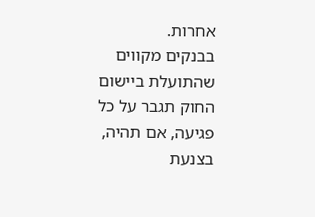אחרות.
בבנקים מקווים שהתועלת ביישום החוק תגבר על כל פגיעה, אם תהיה, בצנעת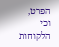הפרט, וכי הלקוחות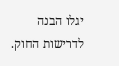יגלו הבנה לדרישות החוק.